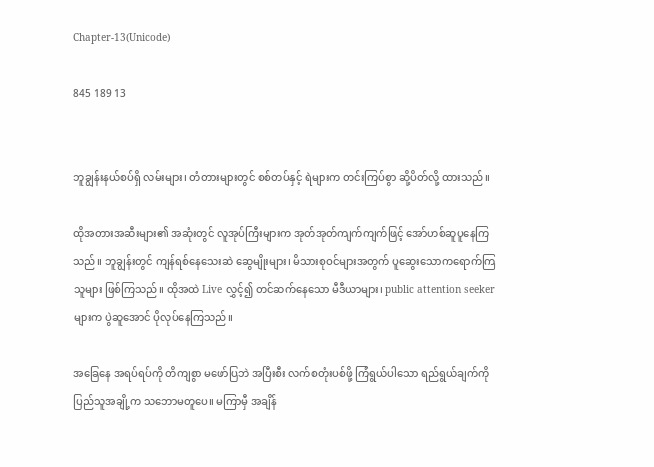Chapter-13(Unicode)

845 189 13


ဘူချွန်းနယ်စပ်ရှိ လမ်းများ၊ တံတားများတွင် စစ်တပ်နှင့် ရဲများက တင်းကြပ်စွာ ဆို့ပိတ်လို့ ထားသည်။

ထိုအတားအဆီးများ၏ အဆုံးတွင် လူအုပ်ကြီးများက အုတ်အုတ်ကျက်ကျက်ဖြင့် အော်ဟစ်ဆူပူနေကြသည်။ ဘူချွန်းတွင် ကျန်ရစ်နေသေးဆဲ ဆွေမျိုးများ၊ မိသားစုဝင်များအတွက် ပူဆွေးသောကရောက်ကြ သူများ ဖြစ်ကြသည်။ ထိုအထဲ Live လွှင့်၍ တင်ဆက်နေသော မီဒီယာများ၊ public attention seeker များက ပွဲဆူအောင် ပိုလုပ်နေကြသည်။

အခြေနေ အရပ်ရပ်ကို တိကျစွာ မဖော်ပြဘဲ အပြီးစီး လက်စတုံးပစ်ဖို့ ကြံရွယ်ပါသော ရည်ရွယ်ချက်ကို ပြည်သူအချို့က သဘောမတူပေ။ မကြာမှီ အချိန်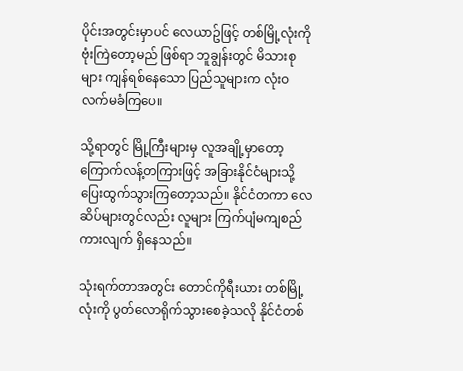ပိုင်းအတွင်းမှာပင် လေယာဥ်ဖြင့် တစ်မြို့လုံးကို ဗုံးကြဲတော့မည် ဖြစ်ရာ ဘူချွန်းတွင် မိသားစုများ ကျန်ရစ်နေသော ပြည်သူများက လုံးဝ လက်မခံကြပေ။

သို့ရာတွင် မြို့ကြီးများမှ လူအချို့မှာတော့  ကြောက်လန့်တကြားဖြင့် အခြားနိုင်ငံများသို့ ပြေးထွက်သွားကြတော့သည်။ နိုင်ငံတကာ လေဆိပ်များတွင်လည်း လူများ ကြက်ပျံမကျစည်ကားလျက် ရှိနေသည်။

သုံးရက်တာအတွင်း တောင်ကိုရီးယား တစ်မြို့လုံးကို ပွတ်လောရိုက်သွားစေခဲ့သလို နိုင်ငံတစ်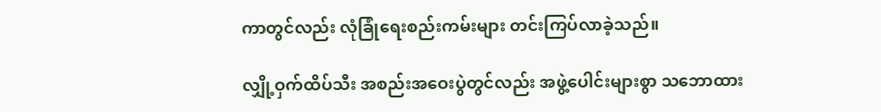ကာတွင်လည်း လုံခြုံရေးစည်းကမ်းများ တင်းကြပ်လာခဲ့သည်။

လျှို့ဝှက်ထိပ်သီး အစည်းအဝေးပွဲတွင်လည်း အဖွဲ့ပေါင်းများစွာ သဘောထား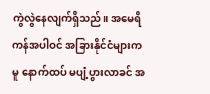ကွဲလွဲနေလျက်ရှိသည်။ အမေရိကန်အပါဝင် အခြားနိုင်ငံများကမူ နောက်ထပ် မပျံ့ပွားလာခင် အ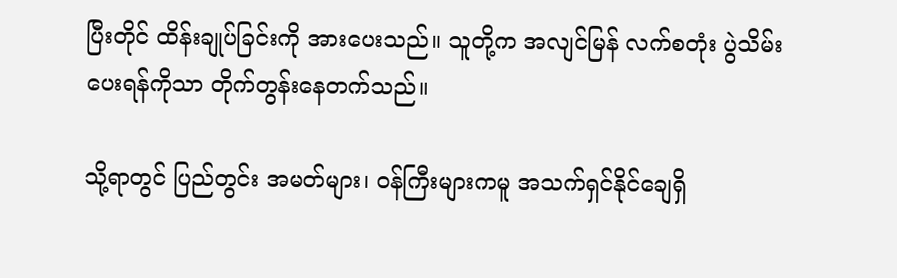ပြီးတိုင် ထိန်းချုပ်ခြင်းကို အားပေးသည်။ သူတို့က အလျင်မြန် လက်စတုံး ပွဲသိမ်းပေးရန်ကိုသာ တိုက်တွန်းနေတက်သည်။

သို့ရာတွင် ပြည်တွင်း အမတ်များ၊ ဝန်ကြီးများကမူ အသက်ရှင်နိုင်ချေရှိ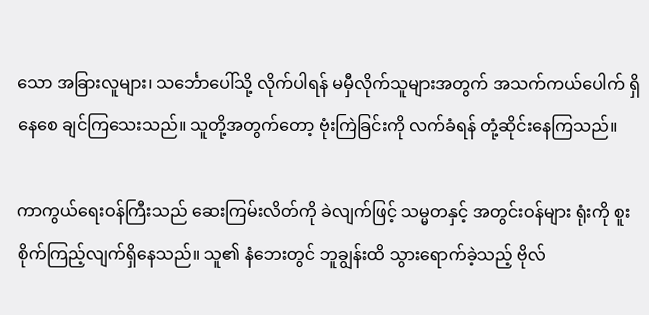သော အခြားလူများ၊ သင်္ဘောပေါ်သို့ လိုက်ပါရန် မမှီလိုက်သူများအတွက် အသက်ကယ်ပေါက် ရှိနေစေ ချင်ကြသေးသည်။ သူတို့အတွက်တော့ ဗုံးကြဲခြင်းကို လက်ခံရန် တုံ့ဆိုင်းနေကြသည်။

ကာကွယ်ရေးဝန်ကြီးသည် ဆေးကြမ်းလိတ်ကို ခဲလျက်ဖြင့် သမ္မတနှင့် အတွင်းဝန်များ ရုံးကို စူးစိုက်ကြည့်လျက်ရှိနေသည်။ သူ၏ နံဘေးတွင် ဘူချွန်းထိ သွားရောက်ခဲ့သည့် ဗိုလ်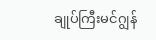ချုပ်ကြီးမင်ဂျွန်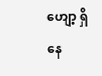ဟျော့ ရှိနေ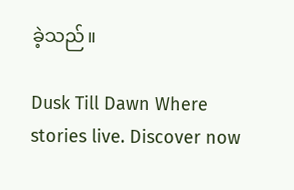ခဲ့သည်။

Dusk Till Dawn Where stories live. Discover now